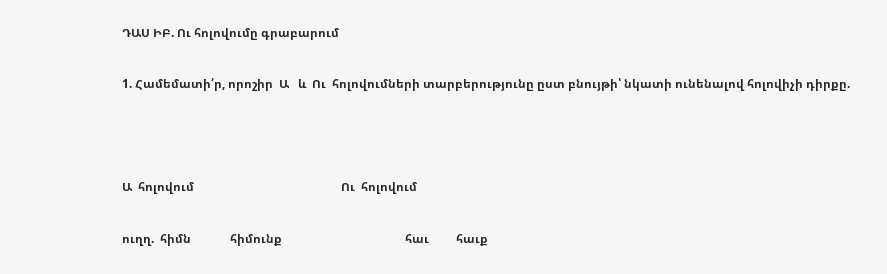ԴԱՍ ԻԲ. Ու հոլովումը գրաբարում

1. Համեմատի՛ր, որոշիր  Ա   և  Ու  հոլովումների տարբերությունը ըստ բնույթի՝ նկատի ունենալով հոլովիչի դիրքը.



Ա  հոլովում                                                 Ու  հոլովում

ուղղ.  հիմն             հիմունք                                         հաւ         հաւք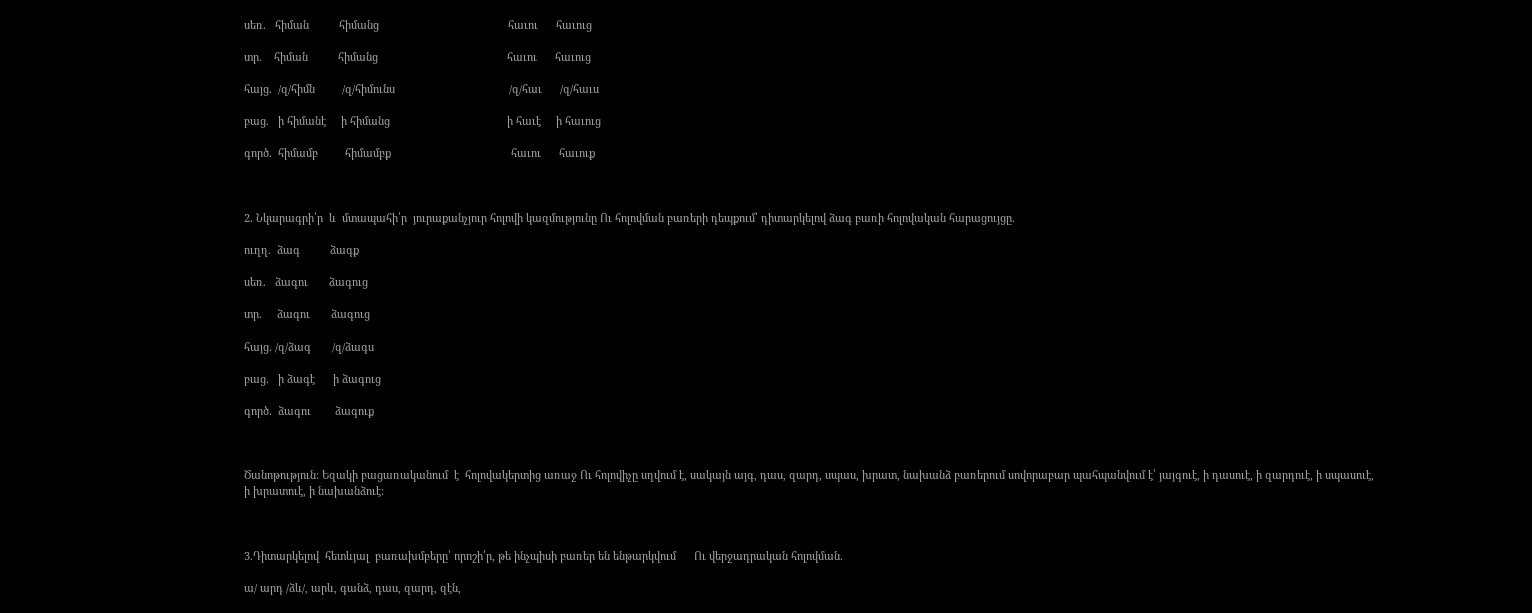սեռ.   հիման          հիմանց                                           հաւու      հաւուց

տր.    հիման          հիմանց                                           հաւու      հաւուց

հայց.  /զ/հիմն         /զ/հիմունս                                      /զ/հաւ      /զ/հաւս

բաց.   ի հիմանէ     ի հիմանց                                       ի հաւէ     ի հաւուց

գործ.  հիմամբ         հիմամբք                                        հաւու      հաւուք



2. Նկարագրի՛ր  և  մտապահի՛ր  յուրաքանչյուր հոլովի կազմությունը Ու հոլովման բառերի դեպքում՝ դիտարկելով ձագ բառի հոլովական հարացույցը.

ուղղ.  ձագ          ձագք

սեռ.   ձագու       ձագուց

տր.     ձագու       ձագուց

հայց. /զ/ձագ       /զ/ձագս

բաց.   ի ձագէ      ի ձագուց

գործ.  ձագու        ձագուք



Ծանոթություն: Եզակի բացառականում  է  հոլովակերտից առաջ Ու հոլովիչը սղվում է, սակայն այգ, դաս, զարդ, սպաս, խրատ, նախանձ բառերում սովորաբար պահպանվում է՝ յայգուէ, ի դասուէ, ի զարդուէ, ի սպասուէ, ի խրատուէ, ի նախանձուէ:



3.Դիտարկելով  հետևյալ  բառախմբերը՝ որոշի՛ր, թե ինչպիսի բառեր են ենթարկվում      Ու վերջադրական հոլովման.

ա/ արդ /ձև/, արև, գանձ, դաս, զարդ, զէն,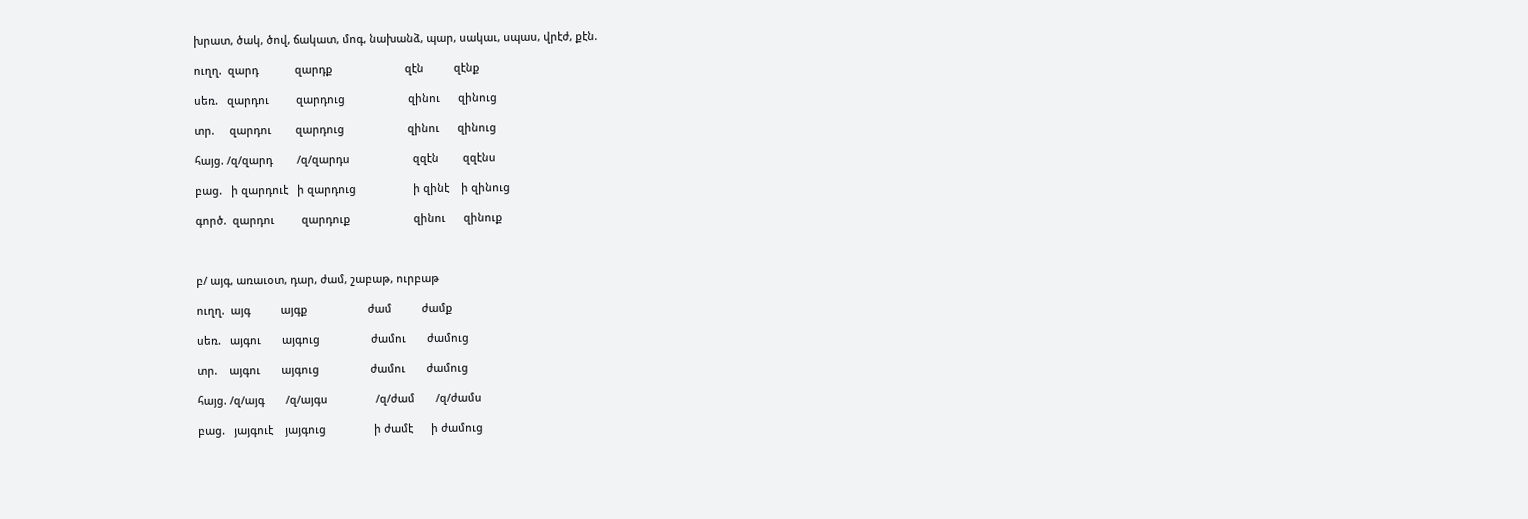խրատ, ծակ, ծով, ճակատ, մոգ, նախանձ, պար, սակաւ, սպաս, վրէժ, քէն.

ուղղ.  զարդ            զարդք                        զէն          զէնք

սեռ.   զարդու         զարդուց                     զինու      զինուց

տր.     զարդու        զարդուց                     զինու      զինուց

հայց. /զ/զարդ        /զ/զարդս                     զզէն        զզէնս

բաց.   ի զարդուէ   ի զարդուց                   ի զինէ    ի զինուց

գործ.  զարդու         զարդուք                     զինու      զինուք



բ/ այգ, առաւօտ, դար, ժամ, շաբաթ, ուրբաթ

ուղղ.  այգ          այգք                    ժամ          ժամք

սեռ.   այգու       այգուց                 ժամու       ժամուց

տր.    այգու       այգուց                 ժամու       ժամուց

հայց. /զ/այգ       /զ/այգս                /զ/ժամ       /զ/ժամս

բաց.   յայգուէ    յայգուց                ի ժամէ      ի ժամուց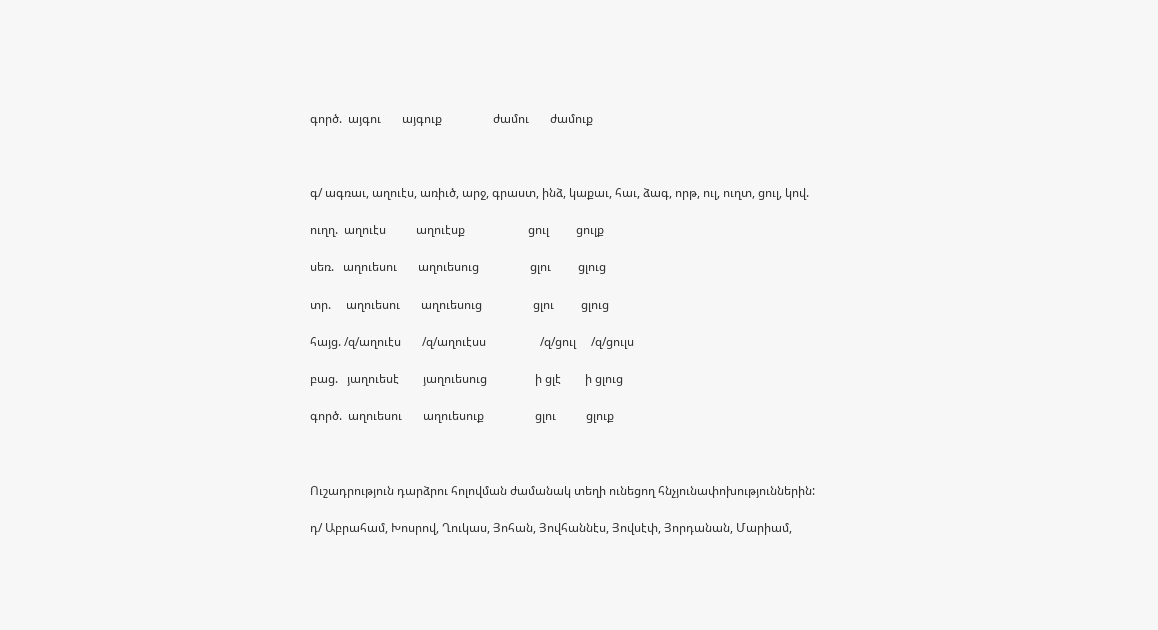գործ.  այգու       այգուք                 ժամու       ժամուք



գ/ ագռաւ, աղուէս, առիւծ, արջ, գրաստ, ինձ, կաքաւ, հաւ, ձագ, որթ, ուլ, ուղտ, ցուլ, կով.

ուղղ.  աղուէս          աղուէսք                     ցուլ         ցուլք

սեռ.   աղուեսու       աղուեսուց                 ցլու         ցլուց

տր.     աղուեսու       աղուեսուց                 ցլու         ցլուց

հայց. /զ/աղուէս       /զ/աղուէսս                  /զ/ցուլ     /զ/ցուլս

բաց.   յաղուեսէ        յաղուեսուց                ի ցլէ        ի ցլուց

գործ.  աղուեսու       աղուեսուք                 ցլու          ցլուք



Ուշադրություն դարձրու հոլովման ժամանակ տեղի ունեցող հնչյունափոխություններին:

դ/ Աբրահամ, Խոսրով, Ղուկաս, Յոհան, Յովհաննէս, Յովսէփ, Յորդանան, Մարիամ,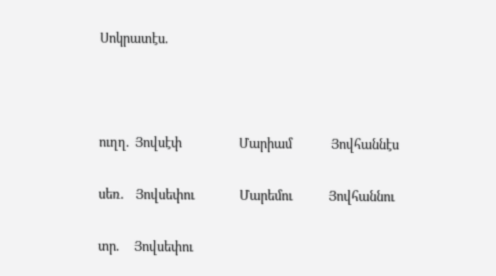Սոկրատէս.



ուղղ.  Յովսէփ                   Մարիամ             Յովհաննէս

սեռ.    Յովսեփու               Մարեմու            Յովհաննու

տր.     Յովսեփու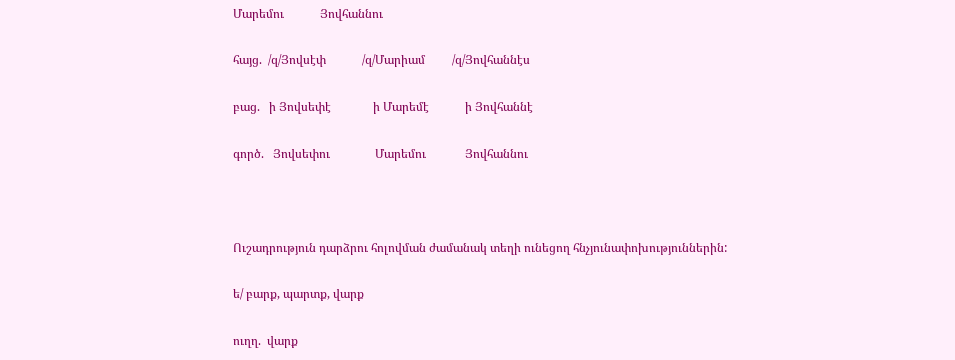Մարեմու            Յովհաննու

հայց.  /զ/Յովսէփ            /զ/Մարիամ         /զ/Յովհաննէս

բաց.   ի Յովսեփէ              ի Մարեմէ            ի Յովհաննէ

գործ.   Յովսեփու               Մարեմու             Յովհաննու



Ուշադրություն դարձրու հոլովման ժամանակ տեղի ունեցող հնչյունափոխություններին:

ե/ բարք, պարտք, վարք

ուղղ.  վարք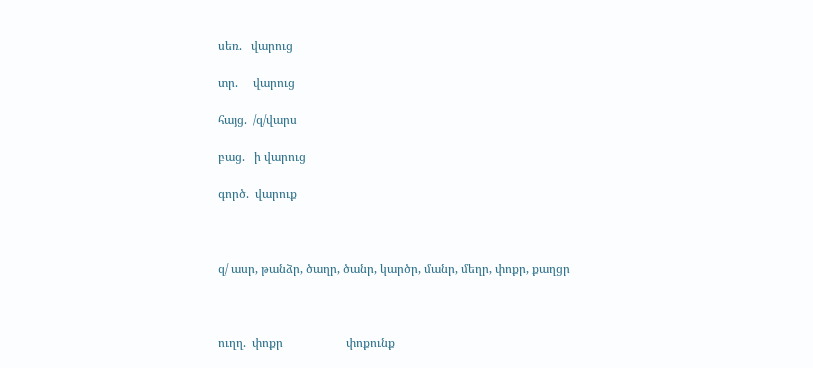սեռ.   վարուց

տր.     վարուց

հայց.  /զ/վարս

բաց.   ի վարուց

գործ.  վարուք



զ/ ասր, թանձր, ծաղր, ծանր, կարծր, մանր, մեղր, փոքր, քաղցր



ուղղ.  փոքր                     փոքունք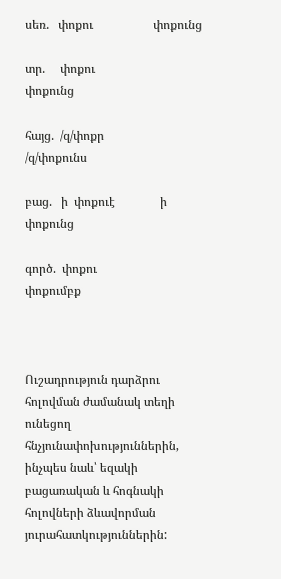սեռ.   փոքու                    փոքունց

տր.     փոքու                    փոքունց

հայց.  /զ/փոքր                  /զ/փոքունս

բաց.   ի  փոքուէ               ի փոքունց

գործ.  փոքու                    փոքումբք



Ուշադրություն դարձրու հոլովման ժամանակ տեղի ունեցող հնչյունափոխություններին, ինչպես նաև՝ եզակի բացառական և հոգնակի հոլովների ձևավորման յուրահատկություններին: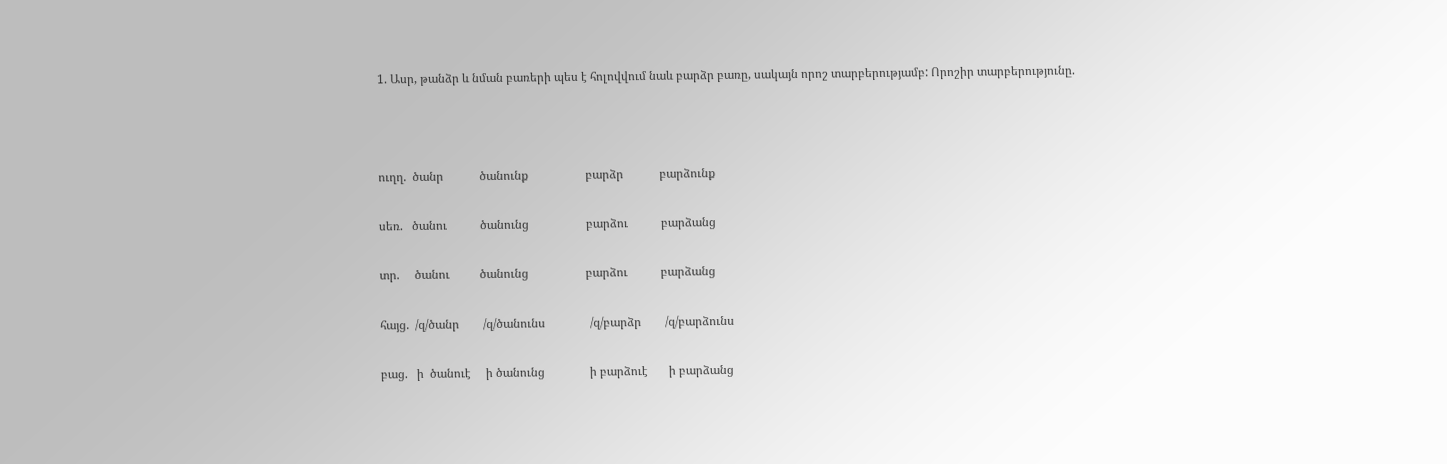1. Ասր, թանձր և նման բառերի պես է հոլովվում նաև բարձր բառը, սակայն որոշ տարբերությամբ: Որոշիր տարբերությունը.



ուղղ.  ծանր            ծանունք                   բարձր            բարձունք

սեռ.   ծանու           ծանունց                   բարձու           բարձանց

տր.     ծանու          ծանունց                   բարձու           բարձանց

հայց.  /զ/ծանր        /զ/ծանունս               /զ/բարձր        /զ/բարձունս

բաց.   ի  ծանուէ     ի ծանունց               ի բարձուէ       ի բարձանց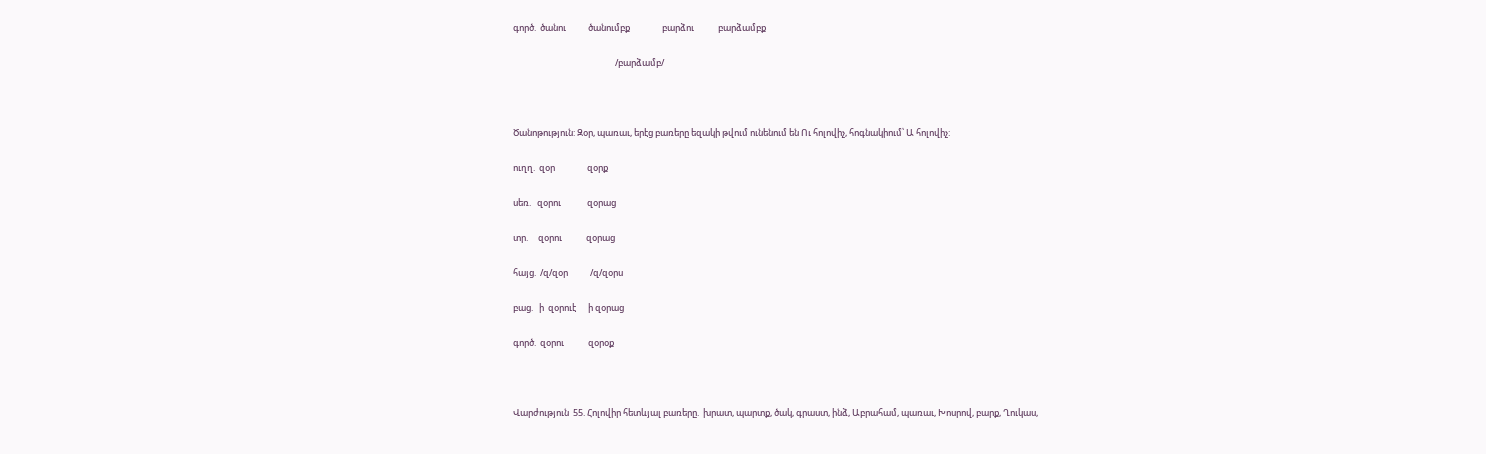գործ.  ծանու           ծանումբք                բարձու            բարձամբք

                                                   /բարձամբ/



Ծանոթություն: Զօր, պառաւ, երէց բառերը եզակի թվում ունենում են Ու հոլովիչ, հոգնակիում՝ Ա հոլովիչ:

ուղղ.  զօր                զօրք

սեռ.   զօրու             զօրաց

տր.     զօրու            զօրաց

հայց.  /զ/զօր           /զ/զօրս

բաց.   ի  զօրուէ      ի զօրաց

գործ.  զօրու            զօրօք



Վարժություն  55. Հոլովիր հետևյալ բառերը.  խրատ, պարտք, ծակ, գրաստ, ինձ, Աբրահամ, պառաւ, Խոսրով, բարք, Ղուկաս,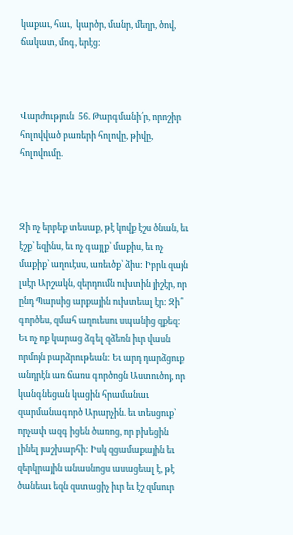կաքաւ, հաւ,  կարծր, մանր, մեղր, ծով, ճակատ, մոգ, երէց:



Վարժություն  56. Թարգմանի՛ր, որոշիր հոլովված բառերի հոլովը, թիվը, հոլովումը.



Զի ոչ երբեք տեսաք, թէ կովք էշս ծնան, եւ էշք՝ եզինս, եւ ոչ գայլք՝ մաքիս, եւ ոչ մաքիք՝ աղուէսս, առեւծք՝ ձիս: Իբրև զայն լսէր Արշակն, զերդումն ուխտին յիշէր, որ ընդ Պարսից արքային ուխտեալ էր: Զի՞  գործես, զմահ աղուեսու սպանից զքեզ: Եւ ոչ ոք կարաց ձգել զձեռն իւր վասն որմոյն բարձրութեան: Եւ արդ դարձցուք անդրէն առ ճառս գործոցն Աստուծոյ, որ կանգնեցան կացին հրամանաւ զարմանագործ Արարչին. եւ տեսցուք՝ որչափ ազգ իցեն ծառոց, որ բխեցին լինել յաշխարհի: Իսկ զցամաքային եւ զերկրային անասնոցս ասացեալ է, թէ ծանեաւ եզն զստացիչ իւր եւ էշ զմսուր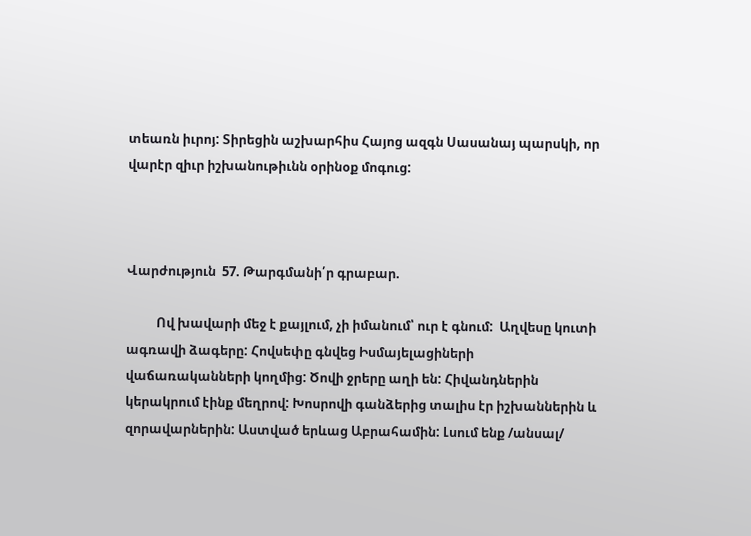տեառն իւրոյ: Տիրեցին աշխարհիս Հայոց ազգն Սասանայ պարսկի, որ վարէր զիւր իշխանութիւնն օրինօք մոգուց:



Վարժություն  57. Թարգմանի՛ր գրաբար.

          Ով խավարի մեջ է քայլում, չի իմանում՝ ուր է գնում:  Աղվեսը կուտի ագռավի ձագերը: Հովսեփը գնվեց Իսմայելացիների վաճառականների կողմից: Ծովի ջրերը աղի են: Հիվանդներին կերակրում էինք մեղրով: Խոսրովի գանձերից տալիս էր իշխաններին և զորավարներին: Աստված երևաց Աբրահամին: Լսում ենք /անսալ/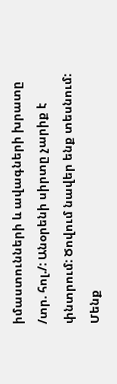իմաստունների և ավագների խրատը /տր. հոլ./: Անօրենի սիրտը չարիք է փնտրում: Ծովում նավեր ենք տեսնում: Մենք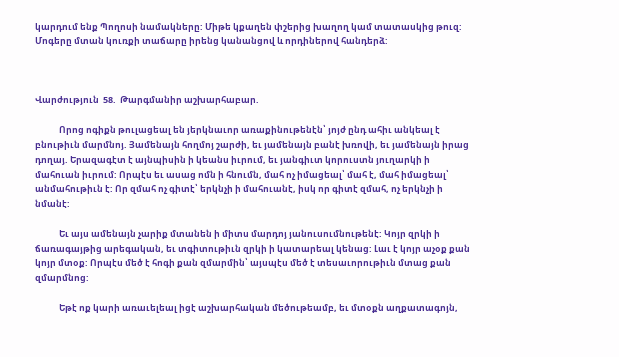կարդում ենք Պողոսի նամակները: Միթե կքաղեն փշերից խաղող կամ տատասկից թուզ:  Մոգերը մտան կուռքի տաճարը իրենց կանանցով և որդիներով հանդերձ:



Վարժություն  58.  Թարգմանիր աշխարհաբար.

            Որոց ոգիքն թուլացեալ են յերկնաւոր առաքինութենէն՝ յոյժ ընդ ահիւ անկեալ է բնութիւն մարմնոյ. Յամենայն հողմոյ շարժի, եւ յամենայն բանէ խռովի, եւ յամենայն իրաց դողայ. Երազագէտ է այնպիսին ի կեանս իւրում, եւ յանգիւտ կորուստն յուղարկի ի մահուան իւրում: Որպէս եւ ասաց ոմն ի հնումն, մահ ոչ իմացեալ՝ մահ է, մահ իմացեալ՝ անմահութիւն է: Որ զմահ ոչ գիտէ՝ երկնչի ի մահուանէ, իսկ որ գիտէ զմահ, ոչ երկնչի ի նմանէ:

            Եւ այս ամենայն չարիք մտանեն ի միտս մարդոյ յանուսումնութենէ: Կոյր զրկի ի ճառագայթից արեգական, եւ տգիտութիւն զրկի ի կատարեալ կենաց: Լաւ է կոյր աչօք քան կոյր մտօք: Որպէս մեծ է հոգի քան զմարմին՝ այսպէս մեծ է տեսաւորութիւն մտաց քան զմարմնոց:

            Եթէ ոք կարի առաւելեալ իցէ աշխարհական մեծութեամբ, եւ մտօքն աղքատագոյն,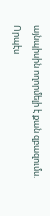այնպիսին ողորմելի է քան զբազումս. Որպէս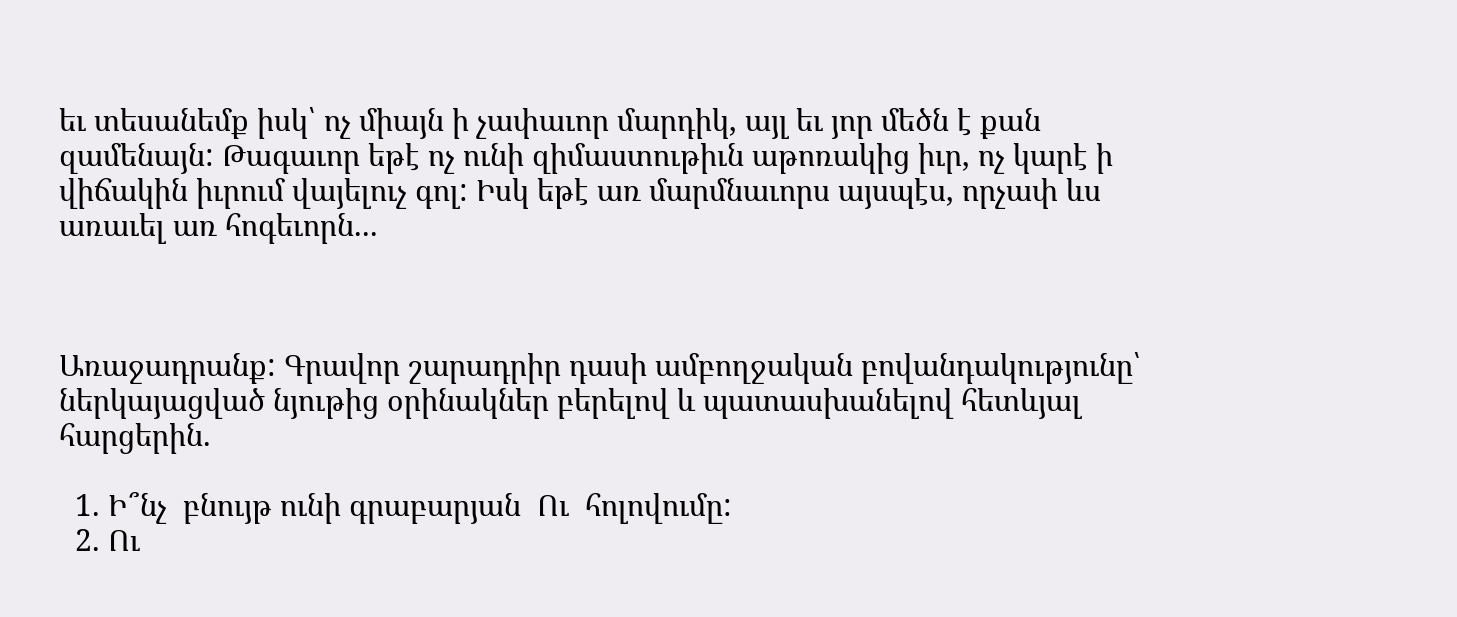եւ տեսանեմք իսկ՝ ոչ միայն ի չափաւոր մարդիկ, այլ եւ յոր մեծն է քան զամենայն: Թագաւոր եթէ ոչ ունի զիմաստութիւն աթոռակից իւր, ոչ կարէ ի վիճակին իւրում վայելուչ գոլ: Իսկ եթէ առ մարմնաւորս այսպէս, որչափ ևս առաւել առ հոգեւորն...



Առաջադրանք: Գրավոր շարադրիր դասի ամբողջական բովանդակությունը՝ ներկայացված նյութից օրինակներ բերելով և պատասխանելով հետևյալ հարցերին.

  1. Ի՞նչ  բնույթ ունի գրաբարյան  Ու  հոլովումը:
  2. Ու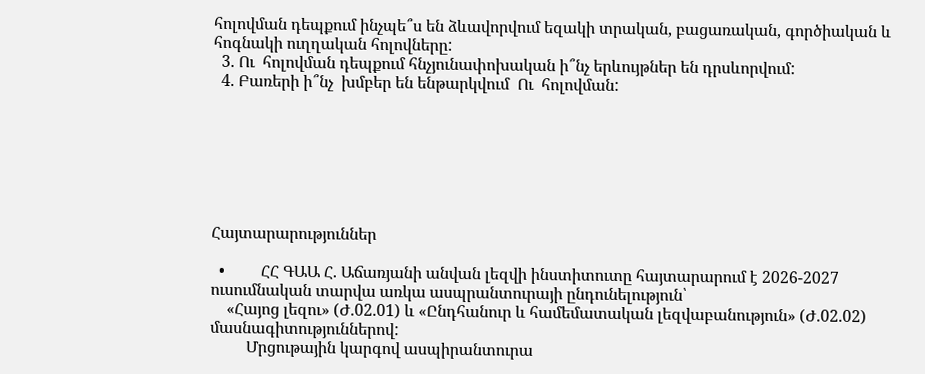հոլովման դեպքում ինչպե՞ս են ձևավորվում եզակի տրական, բացառական, գործիական և հոգնակի ուղղական հոլովները:
  3. Ու  հոլովման դեպքում հնչյունափոխական ի՞նչ երևույթներ են դրսևորվում:
  4. Բառերի ի՞նչ  խմբեր են ենթարկվում  Ու  հոլովման:







Հայտարարություններ

  •         ՀՀ ԳԱԱ Հ. Աճառյանի անվան լեզվի ինստիտուտը հայտարարում է 2026-2027 ուսումնական տարվա առկա ասպրանտուրայի ընդունելություն՝
    «Հայոց լեզու» (Ժ.02.01) և «Ընդհանուր և համեմատական լեզվաբանություն» (Ժ.02.02) մասնագիտություններով:
         Մրցութային կարգով ասպիրանտուրա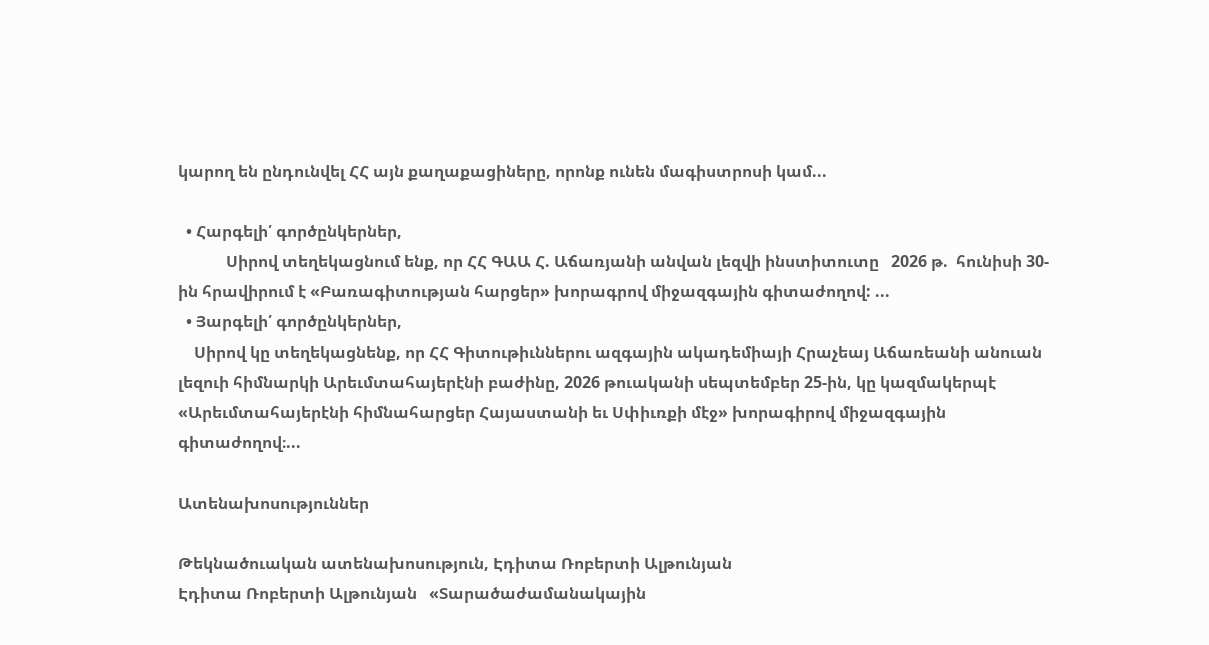կարող են ընդունվել ՀՀ այն քաղաքացիները, որոնք ունեն մագիստրոսի կամ...

  • Հարգելի՛ գործընկերներ,
            Սիրով տեղեկացնում ենք, որ ՀՀ ԳԱԱ Հ. Աճառյանի անվան լեզվի ինստիտուտը   2026 թ.  հունիսի 30-ին հրավիրում է «Բառագիտության հարցեր» խորագրով միջազգային գիտաժողով: ...
  • Յարգելի՛ գործընկերներ,
    Սիրով կը տեղեկացնենք, որ ՀՀ Գիտութիւններու ազգային ակադեմիայի Հրաչեայ Աճառեանի անուան լեզուի հիմնարկի Արեւմտահայերէնի բաժինը, 2026 թուականի սեպտեմբեր 25-ին, կը կազմակերպէ «Արեւմտահայերէնի հիմնահարցեր Հայաստանի եւ Սփիւռքի մէջ» խորագիրով միջազգային գիտաժողով։...

Ատենախոսություններ

Թեկնածուական ատենախոսություն, Էդիտա Ռոբերտի Ալթունյան
Էդիտա Ռոբերտի Ալթունյան   «Տարածաժամանակային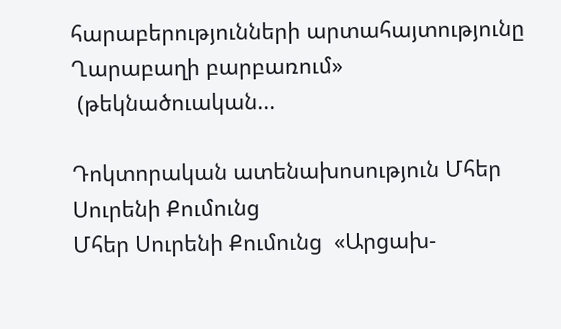հարաբերությունների արտահայտությունը
Ղարաբաղի բարբառում»
 (թեկնածուական...

Դոկտորական ատենախոսություն Մհեր Սուրենի Քումունց
Մհեր Սուրենի Քումունց  «Արցախ-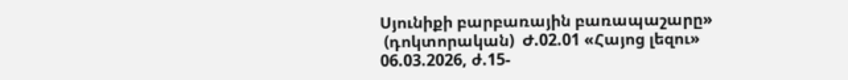Սյունիքի բարբառային բառապաշարը»
 (դոկտորական)  Ժ.02.01 «Հայոց լեզու»
06.03.2026, ժ.15-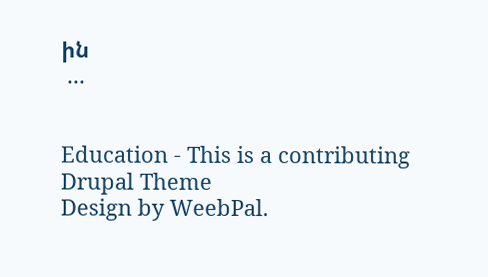ին
 ...


Education - This is a contributing Drupal Theme
Design by WeebPal.